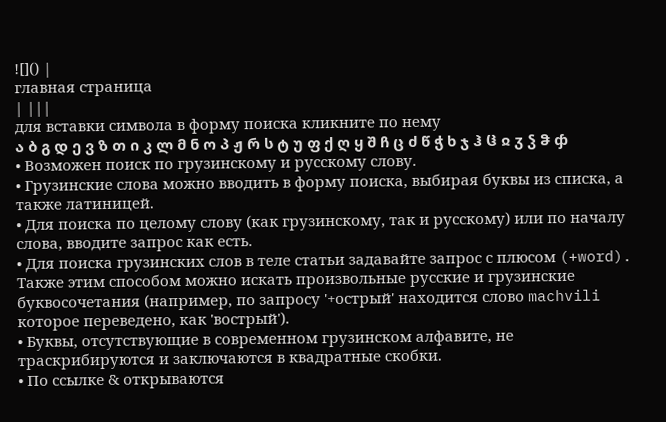![]() |
главная страница
| |||
для вставки символа в форму поиска кликните по нему
ა ბ გ დ ე ვ ზ თ ი კ ლ მ ნ ო პ ჟ რ ს ტ უ ფ ქ ღ ყ შ ჩ ც ძ წ ჭ ხ ჯ ჰ ჱ ჲ ჳ ჴ ჵ ჶ
• Возможен поиск по грузинскому и русскому слову.
• Грузинские слова можно вводить в форму поиска, выбирая буквы из списка, а также латиницей.
• Для поиска по целому слову (как грузинскому, так и русскому) или по началу слова, вводите запрос как есть.
• Для поиска грузинских слов в теле статьи задавайте запрос с плюсом (+word). Также этим способом можно искать произвольные русские и грузинские буквосочетания (например, по запросу '+острый' находится слово machvili которое переведено, как 'вострый').
• Буквы, отсутствующие в современном грузинском алфавите, не траскрибируются и заключаются в квадратные скобки.
• По ссылке & открываются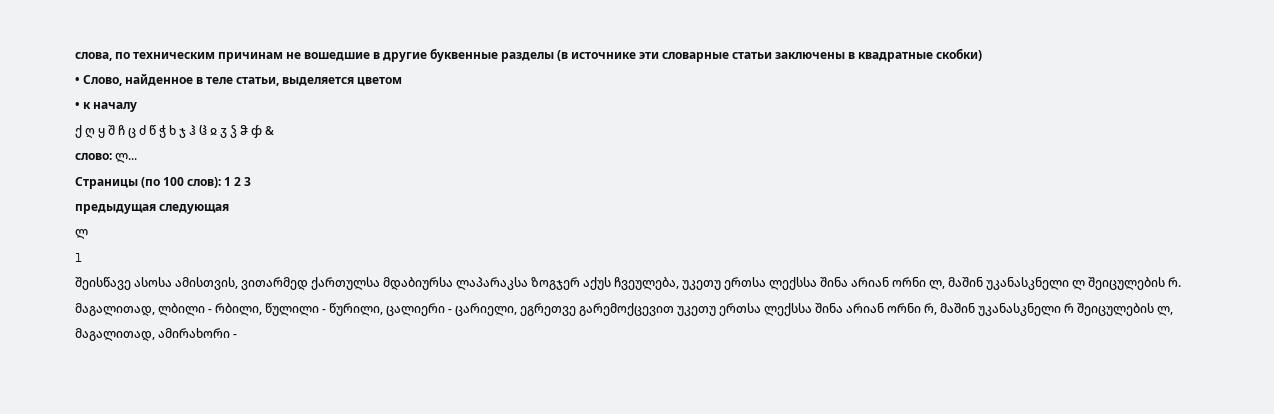слова, по техническим причинам не вошедшие в другие буквенные разделы (в источнике эти словарные статьи заключены в квадратные скобки)
• Слово, найденное в теле статьи, выделяется цветом
• к началу
ქ ღ ყ შ ჩ ც ძ წ ჭ ხ ჯ ჰ ჱ ჲ ჳ ჴ ჵ ჶ &
слово: ლ...
Страницы (по 100 слов): 1 2 3
предыдущая следующая
ლ
l
შეისწავე ასოსა ამისთვის, ვითარმედ ქართულსა მდაბიურსა ლაპარაკსა ზოგჯერ აქუს ჩვეულება, უკეთუ ერთსა ლექსსა შინა არიან ორნი ლ, მაშინ უკანასკნელი ლ შეიცულების რ. მაგალითად, ლბილი - რბილი, წულილი - წურილი, ცალიერი - ცარიელი, ეგრეთვე გარემოქცევით უკეთუ ერთსა ლექსსა შინა არიან ორნი რ, მაშინ უკანასკნელი რ შეიცულების ლ, მაგალითად, ამირახორი -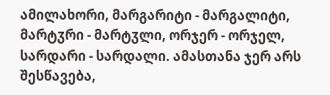ამილახორი, მარგარიტი - მარგალიტი, მარტჳრი - მარტჳლი, ორჯერ - ორჯელ, სარდარი - სარდალი. ამასთანა ჯერ არს შესწავება,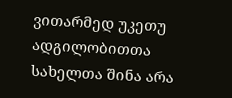ვითარმედ უკეთუ ადგილობითთა სახელთა შინა არა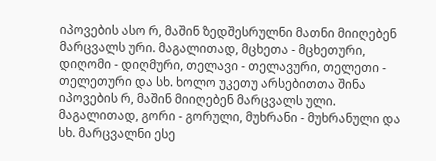იპოვების ასო რ, მაშინ ზედშესრულნი მათნი მიიღებენ მარცვალს ური. მაგალითად, მცხეთა - მცხეთური, დიღომი - დიღმური, თელავი - თელავური, თელეთი - თელეთური და სხ. ხოლო უკეთუ არსებითთა შინა იპოვების რ, მაშინ მიიღებენ მარცვალს ული. მაგალითად, გორი - გორული, მუხრანი - მუხრანული და სხ. მარცვალნი ესე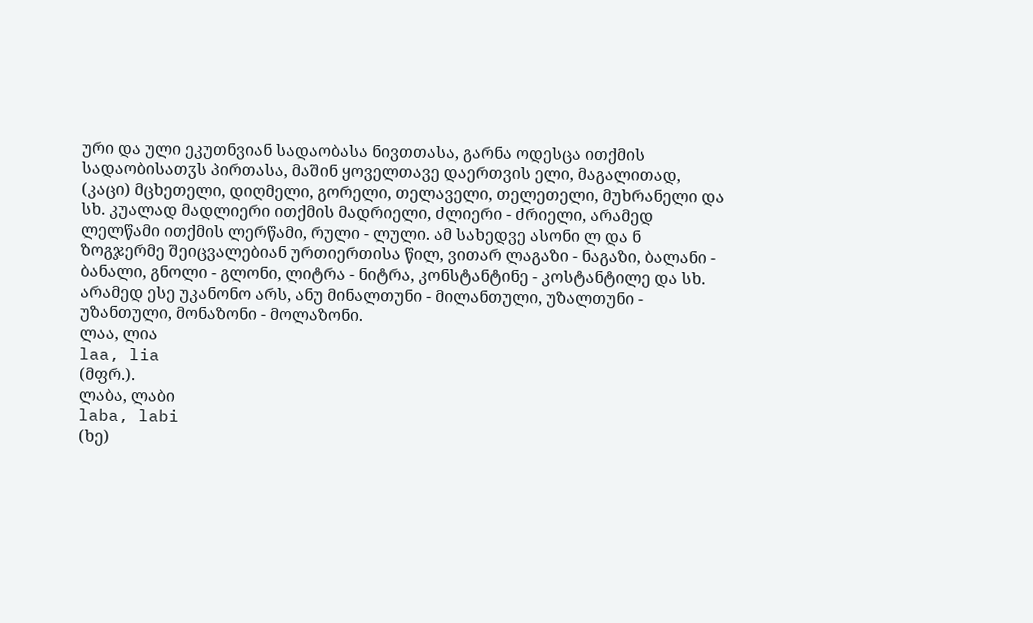ური და ული ეკუთნვიან სადაობასა ნივთთასა, გარნა ოდესცა ითქმის სადაობისათჳს პირთასა, მაშინ ყოველთავე დაერთვის ელი, მაგალითად, (კაცი) მცხეთელი, დიღმელი, გორელი, თელაველი, თელეთელი, მუხრანელი და სხ. კუალად მადლიერი ითქმის მადრიელი, ძლიერი - ძრიელი, არამედ ლელწამი ითქმის ლერწამი, რული - ლული. ამ სახედვე ასონი ლ და ნ ზოგჯერმე შეიცვალებიან ურთიერთისა წილ, ვითარ ლაგაზი - ნაგაზი, ბალანი - ბანალი, გნოლი - გლონი, ლიტრა - ნიტრა, კონსტანტინე - კოსტანტილე და სხ. არამედ ესე უკანონო არს, ანუ მინალთუნი - მილანთული, უზალთუნი - უზანთული, მონაზონი - მოლაზონი.
ლაა, ლია
laa, lia
(მფრ.).
ლაბა, ლაბი
laba, labi
(ხე)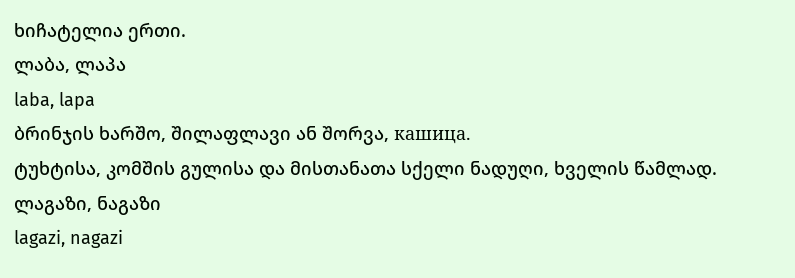ხიჩატელია ერთი.
ლაბა, ლაპა
laba, lapa
ბრინჯის ხარშო, შილაფლავი ან შორვა, кашица.
ტუხტისა, კომშის გულისა და მისთანათა სქელი ნადუღი, ხველის წამლად.
ლაგაზი, ნაგაზი
lagazi, nagazi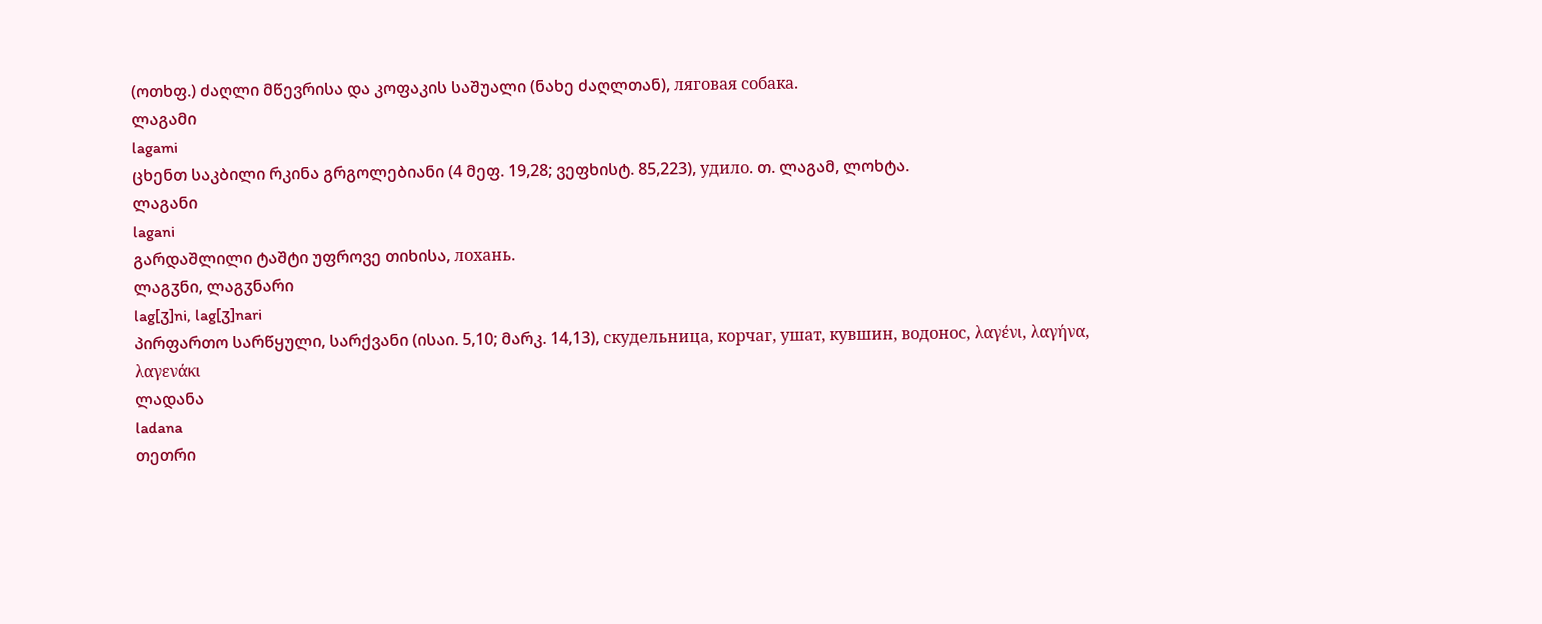(ოთხფ.) ძაღლი მწევრისა და კოფაკის საშუალი (ნახე ძაღლთან), ляговая собака.
ლაგამი
lagami
ცხენთ საკბილი რკინა გრგოლებიანი (4 მეფ. 19,28; ვეფხისტ. 85,223), удило. თ. ლაგამ, ლოხტა.
ლაგანი
lagani
გარდაშლილი ტაშტი უფროვე თიხისა, лохань.
ლაგჳნი, ლაგჳნარი
lag[ჳ]ni, lag[ჳ]nari
პირფართო სარწყული, სარქვანი (ისაი. 5,10; მარკ. 14,13), скудельница, корчаг, ушат, кувшин, водонос, λαγένι, λαγήνα, λαγενάκι
ლადანა
ladana
თეთრი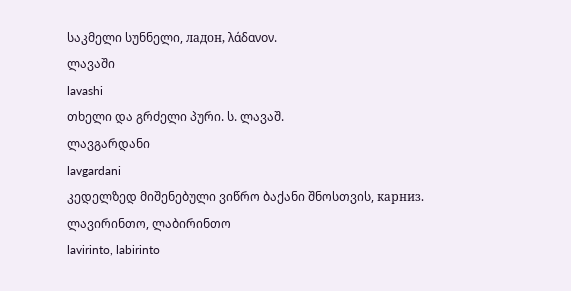საკმელი სუნნელი, ладон, λάδανον.
ლავაში
lavashi
თხელი და გრძელი პური. ს. ლავაშ.
ლავგარდანი
lavgardani
კედელზედ მიშენებული ვიწრო ბაქანი შნოსთვის, карниз.
ლავირინთო, ლაბირინთო
lavirinto, labirinto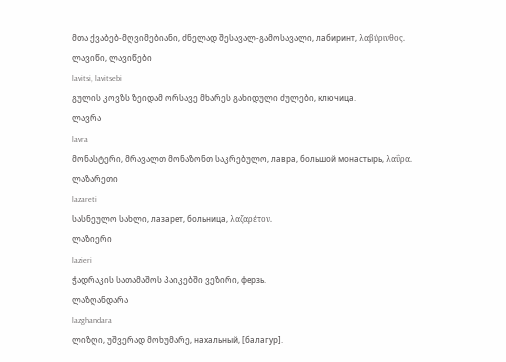მთა ქვაბებ-მღვიმებიანი, ძნელად შესავალ-გამოსავალი, лабиринт, λαβύρινθος.
ლავიწი, ლავიწები
lavitsi, lavitsebi
გულის კოვზს ზეიდამ ორსავე მხარეს გახიდული ძულები, ключица.
ლავრა
lavra
მონასტერი, მრავალთ მონაზონთ საკრებულო, лавра, большой монастырь, λαΰρα.
ლაზარეთი
lazareti
სასნეულო სახლი, лазарет, больница, λαζαρέτον.
ლაზიერი
lazieri
ჭადრაკის სათამაშოს პაიკებში ვეზირი, ферзь.
ლაზღანდარა
lazghandara
ლიზღი, უშვერად მოხუმარე, нахальный, [балагур].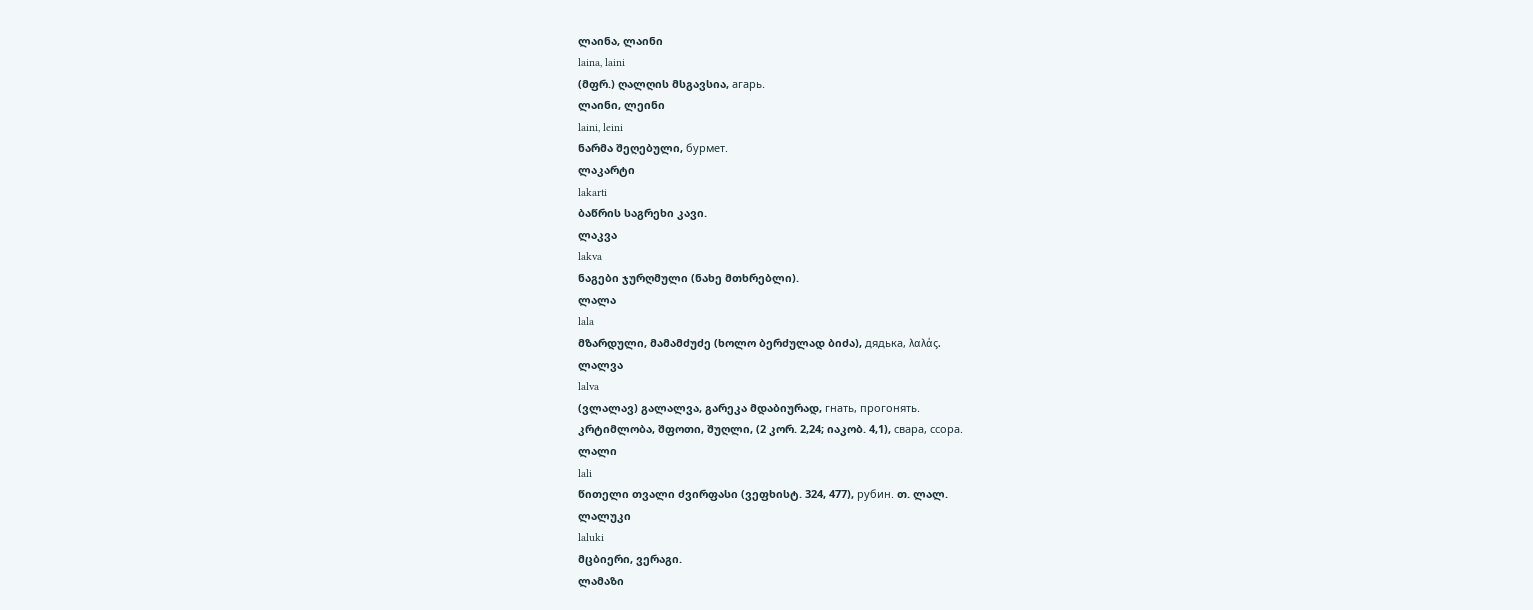ლაინა, ლაინი
laina, laini
(მფრ.) ღალღის მსგავსია, агарь.
ლაინი, ლეინი
laini, leini
ნარმა შეღებული, бурмет.
ლაკარტი
lakarti
ბაწრის საგრეხი კავი.
ლაკვა
lakva
ნაგები ჯურღმული (ნახე მთხრებლი).
ლალა
lala
მზარდული, მამამძუძე (ხოლო ბერძულად ბიძა), дядька, λαλάς.
ლალვა
lalva
(ვლალავ) გალალვა, გარეკა მდაბიურად, гнать, прогонять.
კრტიმლობა, შფოთი, შუღლი, (2 კორ. 2,24; იაკობ. 4,1), свара, ссора.
ლალი
lali
წითელი თვალი ძვირფასი (ვეფხისტ. 324, 477), рубин. თ. ლალ.
ლალუკი
laluki
მცბიერი, ვერაგი.
ლამაზი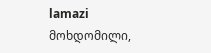lamazi
მოხდომილი,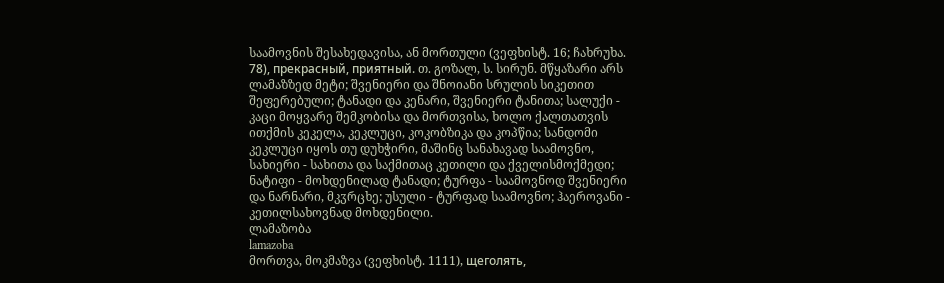საამოვნის შესახედავისა, ან მორთული (ვეფხისტ. 16; ჩახრუხა. 78), прекрасный, приятный. თ. გოზალ, ს. სირუნ. მწყაზარი არს ლამაზზედ მეტი; შვენიერი და შნოიანი სრულის სიკეთით შეფერებული; ტანადი და კენარი, შვენიერი ტანითა; სალუქი - კაცი მოყვარე შემკობისა და მორთვისა, ხოლო ქალთათვის ითქმის კეკელა, კეკლუცი, კოკობზიკა და კოპწია; სანდომი კეკლუცი იყოს თუ დუხჭირი, მაშინც სანახავად საამოვნო, სახიერი - სახითა და საქმითაც კეთილი და ქველისმოქმედი; ნატიფი - მოხდენილად ტანადი; ტურფა - საამოვნოდ შვენიერი და ნარნარი, მკჳრცხე; უსული - ტურფად საამოვნო; ჰაეროვანი - კეთილსახოვნად მოხდენილი.
ლამაზობა
lamazoba
მორთვა, მოკმაზვა (ვეფხისტ. 1111), щеголять,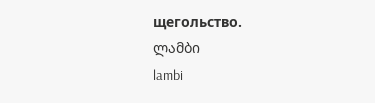щегольство.
ლამბი
lambi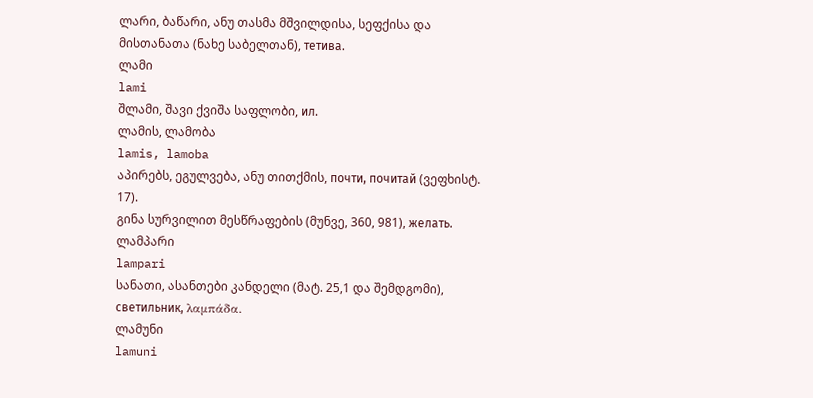ლარი, ბაწარი, ანუ თასმა მშვილდისა, სეფქისა და მისთანათა (ნახე საბელთან), тетива.
ლამი
lami
შლამი, შავი ქვიშა საფლობი, ил.
ლამის, ლამობა
lamis, lamoba
აპირებს, ეგულვება, ანუ თითქმის, почти, почитай (ვეფხისტ. 17).
გინა სურვილით მესწრაფების (მუნვე, 360, 981), желать.
ლამპარი
lampari
სანათი, ასანთები კანდელი (მატ. 25,1 და შემდგომი), светильник, λαμπάδα.
ლამუნი
lamuni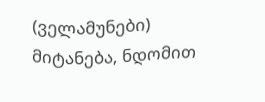(ველამუნები) მიტანება, ნდომით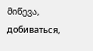მიწევა, добиваться,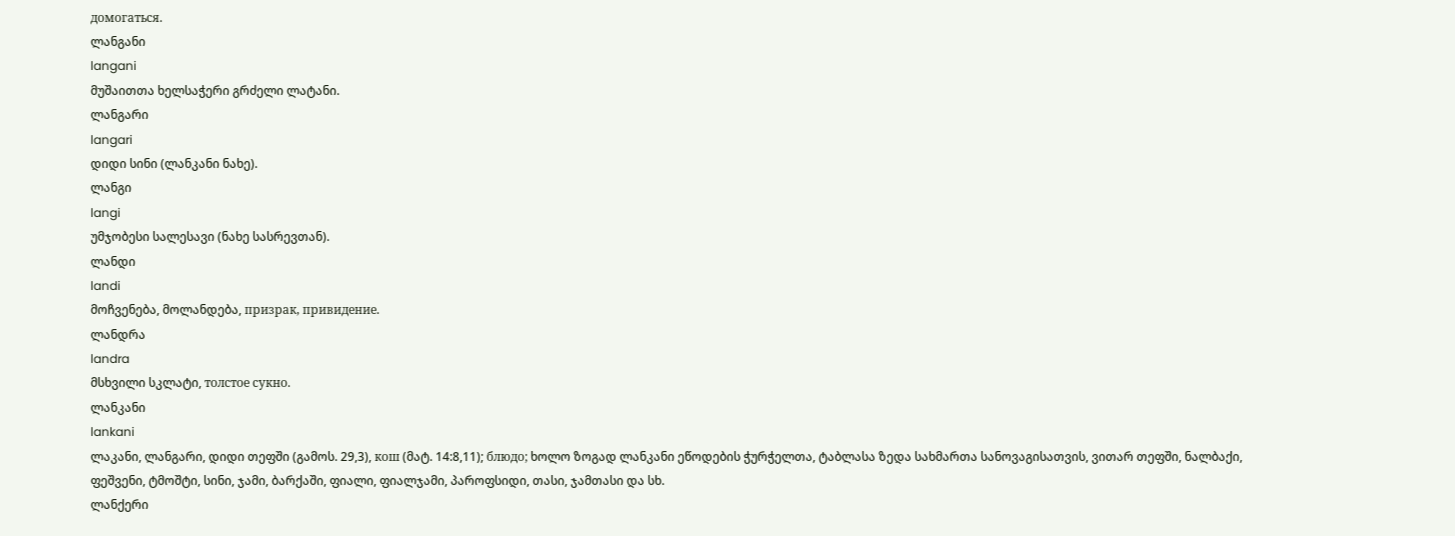домогаться.
ლანგანი
langani
მუშაითთა ხელსაჭერი გრძელი ლატანი.
ლანგარი
langari
დიდი სინი (ლანკანი ნახე).
ლანგი
langi
უმჯობესი სალესავი (ნახე სასრევთან).
ლანდი
landi
მოჩვენება, მოლანდება, призрак, привидение.
ლანდრა
landra
მსხვილი სკლატი, толстое сукно.
ლანკანი
lankani
ლაკანი, ლანგარი, დიდი თეფში (გამოს. 29,3), кош (მატ. 14:8,11); блюдо; ხოლო ზოგად ლანკანი ეწოდების ჭურჭელთა, ტაბლასა ზედა სახმართა სანოვაგისათვის, ვითარ თეფში, ნალბაქი, ფეშვენი, ტმოშტი, სინი, ჯამი, ბარქაში, ფიალი, ფიალჯამი, პაროფსიდი, თასი, ჯამთასი და სხ.
ლანქერი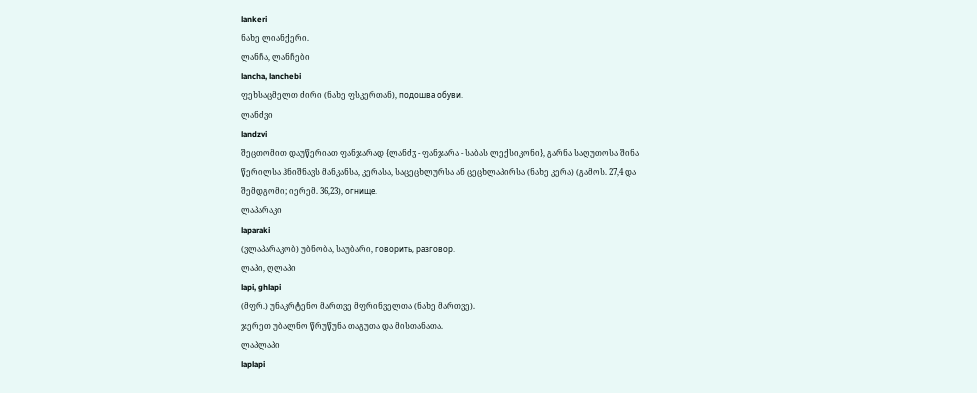lankeri
ნახე ლიანქერი.
ლანჩა, ლანჩები
lancha, lanchebi
ფეხსაცმელთ ძირი (ნახე ფსკერთან), подошва обуви.
ლანძვი
landzvi
შეცთომით დაუწერიათ ფანჯარად {ლანძჳ - ფანჯარა - საბას ლექსიკონი}, გარნა საღუთოსა შინა წერილსა ჰნიშნავს მანკანსა, კერასა, საცეცხლურსა ან ცეცხლაპირსა (ნახე კერა) (გამოს. 27,4 და შემდგომი; იერემ. 36,23), огнище.
ლაპარაკი
laparaki
(ვლაპარაკობ) უბნობა, საუბარი, говорить, разговор.
ლაპი, ღლაპი
lapi, ghlapi
(მფრ.) უნაკრტენო მართვე მფრინველთა (ნახე მართვე).
ჯერეთ უბალნო წრუწუნა თაგუთა და მისთანათა.
ლაპლაპი
laplapi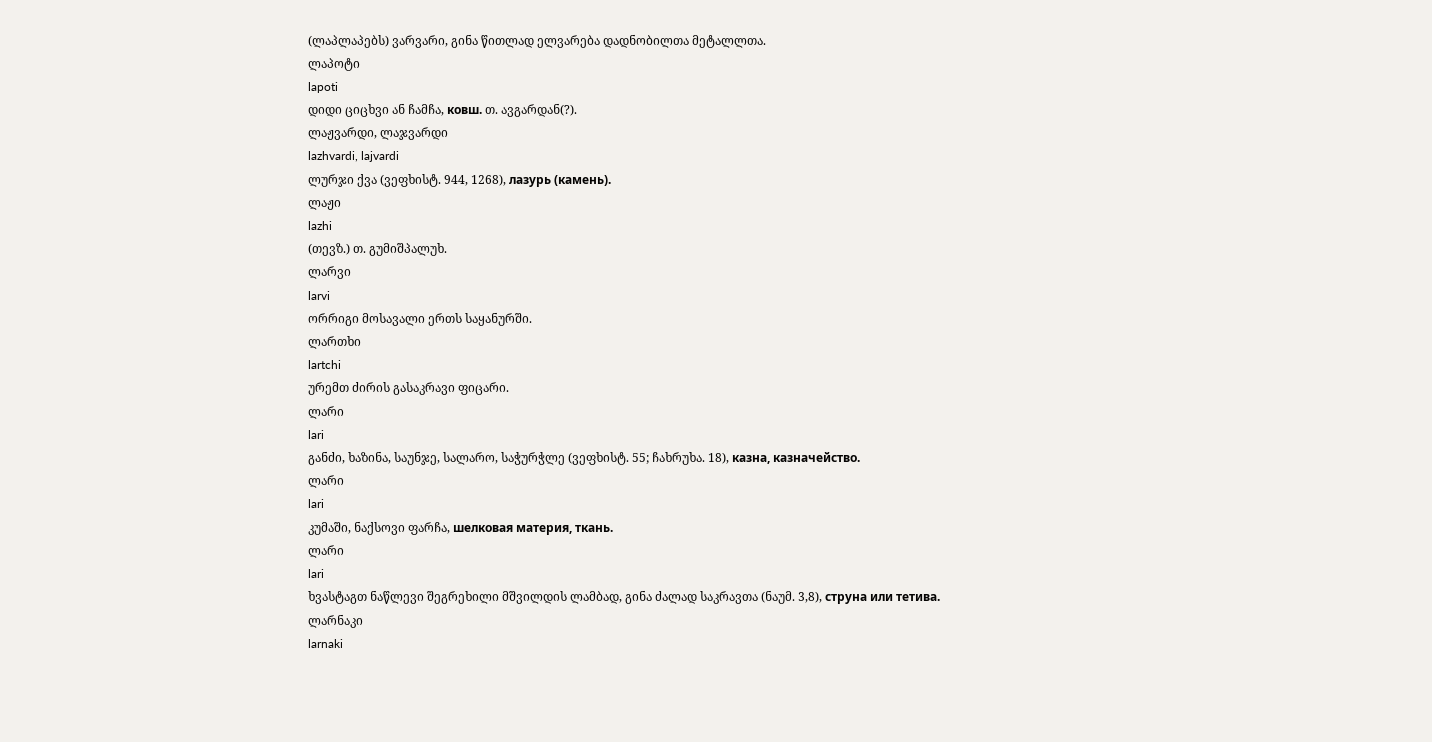(ლაპლაპებს) ვარვარი, გინა წითლად ელვარება დადნობილთა მეტალლთა.
ლაპოტი
lapoti
დიდი ციცხვი ან ჩამჩა, ковш. თ. ავგარდან(?).
ლაჟვარდი, ლაჯვარდი
lazhvardi, lajvardi
ლურჯი ქვა (ვეფხისტ. 944, 1268), лазурь (камень).
ლაჟი
lazhi
(თევზ.) თ. გუმიშპალუხ.
ლარვი
larvi
ორრიგი მოსავალი ერთს საყანურში.
ლართხი
lartchi
ურემთ ძირის გასაკრავი ფიცარი.
ლარი
lari
განძი, ხაზინა, საუნჯე, სალარო, საჭურჭლე (ვეფხისტ. 55; ჩახრუხა. 18), казна, казначейство.
ლარი
lari
კუმაში, ნაქსოვი ფარჩა, шелковая материя, ткань.
ლარი
lari
ხვასტაგთ ნაწლევი შეგრეხილი მშვილდის ლამბად, გინა ძალად საკრავთა (ნაუმ. 3,8), струна или тетива.
ლარნაკი
larnaki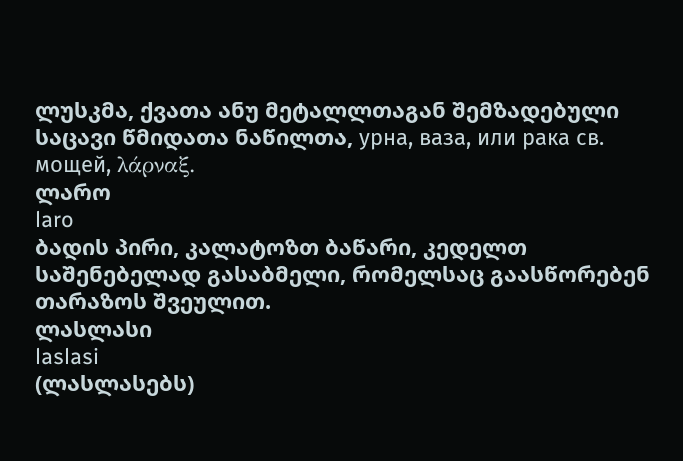ლუსკმა, ქვათა ანუ მეტალლთაგან შემზადებული საცავი წმიდათა ნაწილთა, урна, ваза, или рака св. мощей, λάρναξ.
ლარო
laro
ბადის პირი, კალატოზთ ბაწარი, კედელთ საშენებელად გასაბმელი, რომელსაც გაასწორებენ თარაზოს შვეულით.
ლასლასი
laslasi
(ლასლასებს)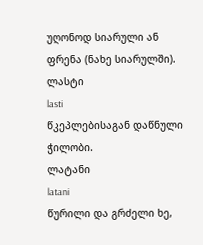უღონოდ სიარული ან ფრენა (ნახე სიარულში).
ლასტი
lasti
წკეპლებისაგან დაწნული ჭილობი.
ლატანი
latani
წურილი და გრძელი ხე,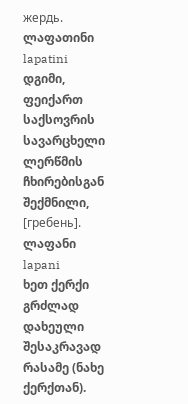жердь.
ლაფათინი
lapatini
დგიმი, ფეიქართ საქსოვრის სავარცხელი ლერწმის ჩხირებისგან შექმნილი, [гребень].
ლაფანი
lapani
ხეთ ქერქი გრძლად დახეული შესაკრავად რასამე (ნახე ქერქთან).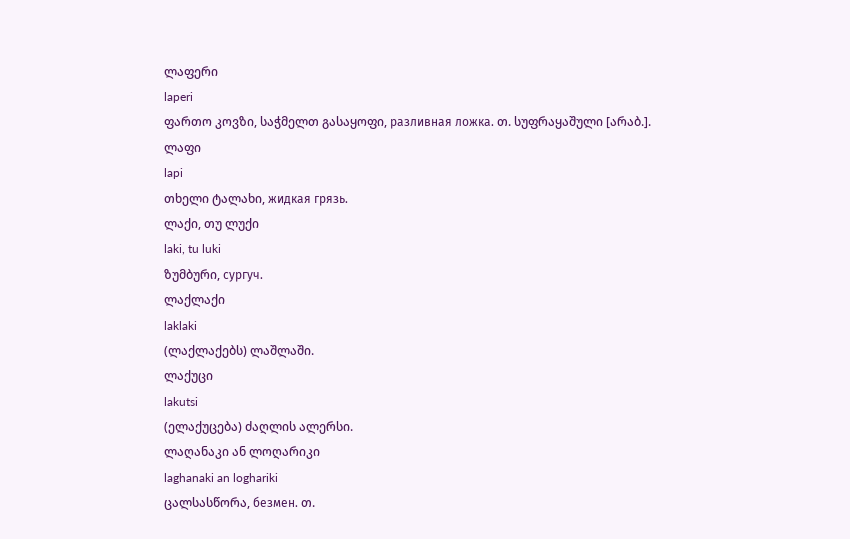ლაფერი
laperi
ფართო კოვზი, საჭმელთ გასაყოფი, разливная ложка. თ. სუფრაყაშული [არაბ.].
ლაფი
lapi
თხელი ტალახი, жидкая грязь.
ლაქი, თუ ლუქი
laki, tu luki
ზუმბური, сургуч.
ლაქლაქი
laklaki
(ლაქლაქებს) ლაშლაში.
ლაქუცი
lakutsi
(ელაქუცება) ძაღლის ალერსი.
ლაღანაკი ან ლოღარიკი
laghanaki an loghariki
ცალსასწორა, безмен. თ.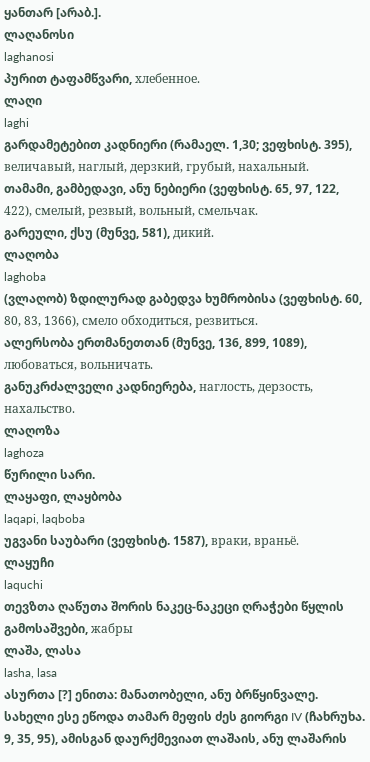ყანთარ [არაბ.].
ლაღანოსი
laghanosi
პურით ტაფამწვარი, хлебенное.
ლაღი
laghi
გარდამეტებით კადნიერი (რამაელ. 1,30; ვეფხისტ. 395), величавый, наглый, дерзкий, грубый, нахальный.
თამამი, გამბედავი, ანუ ნებიერი (ვეფხისტ. 65, 97, 122, 422), смелый, резвый, вольный, смельчак.
გარეული, ქსუ (მუნვე, 581), дикий.
ლაღობა
laghoba
(ვლაღობ) ზდილურად გაბედვა ხუმრობისა (ვეფხისტ. 60, 80, 83, 1366), смело обходиться, резвиться.
ალერსობა ერთმანეთთან (მუნვე, 136, 899, 1089), любоваться, вольничать.
განუკრძალველი კადნიერება, наглость, дерзость, нахальство.
ლაღოზა
laghoza
წურილი სარი.
ლაყაფი, ლაყბობა
laqapi, laqboba
უგვანი საუბარი (ვეფხისტ. 1587), враки, враньё.
ლაყუჩი
laquchi
თევზთა ღაწუთა შორის ნაკეც-ნაკეცი ღრაჭები წყლის გამოსაშვები, жабры
ლაშა, ლასა
lasha, lasa
ასურთა [?] ენითა: მანათობელი, ანუ ბრწყინვალე. სახელი ესე ეწოდა თამარ მეფის ძეს გიორგი IV (ჩახრუხა. 9, 35, 95), ამისგან დაურქმევიათ ლაშაის, ანუ ლაშარის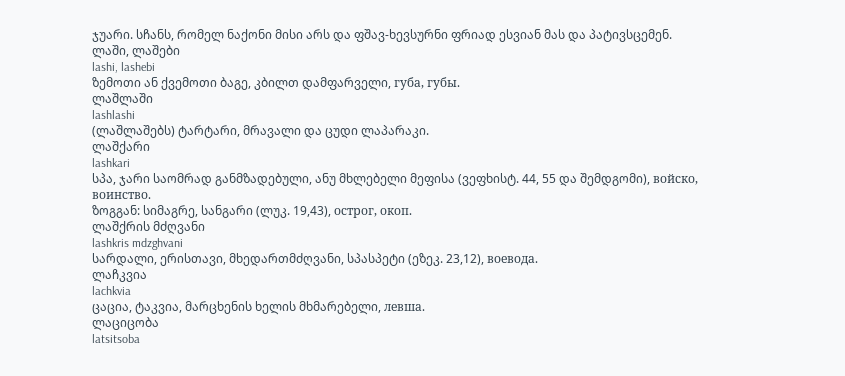ჯუარი. სჩანს, რომელ ნაქონი მისი არს და ფშავ-ხევსურნი ფრიად ესვიან მას და პატივსცემენ.
ლაში, ლაშები
lashi, lashebi
ზემოთი ან ქვემოთი ბაგე, კბილთ დამფარველი, губа, губы.
ლაშლაში
lashlashi
(ლაშლაშებს) ტარტარი, მრავალი და ცუდი ლაპარაკი.
ლაშქარი
lashkari
სპა, ჯარი საომრად განმზადებული, ანუ მხლებელი მეფისა (ვეფხისტ. 44, 55 და შემდგომი), войско, воинство.
ზოგგან: სიმაგრე, სანგარი (ლუკ. 19,43), острог, окоп.
ლაშქრის მძღვანი
lashkris mdzghvani
სარდალი, ერისთავი, მხედართმძღვანი, სპასპეტი (ეზეკ. 23,12), воевода.
ლაჩკვია
lachkvia
ცაცია, ტაკვია, მარცხენის ხელის მხმარებელი, левша.
ლაციცობა
latsitsoba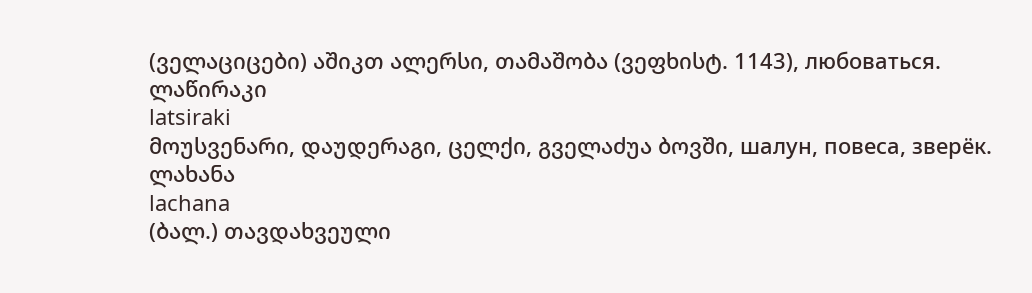(ველაციცები) აშიკთ ალერსი, თამაშობა (ვეფხისტ. 1143), любоваться.
ლაწირაკი
latsiraki
მოუსვენარი, დაუდერაგი, ცელქი, გველაძუა ბოვში, шалун, повеса, зверёк.
ლახანა
lachana
(ბალ.) თავდახვეული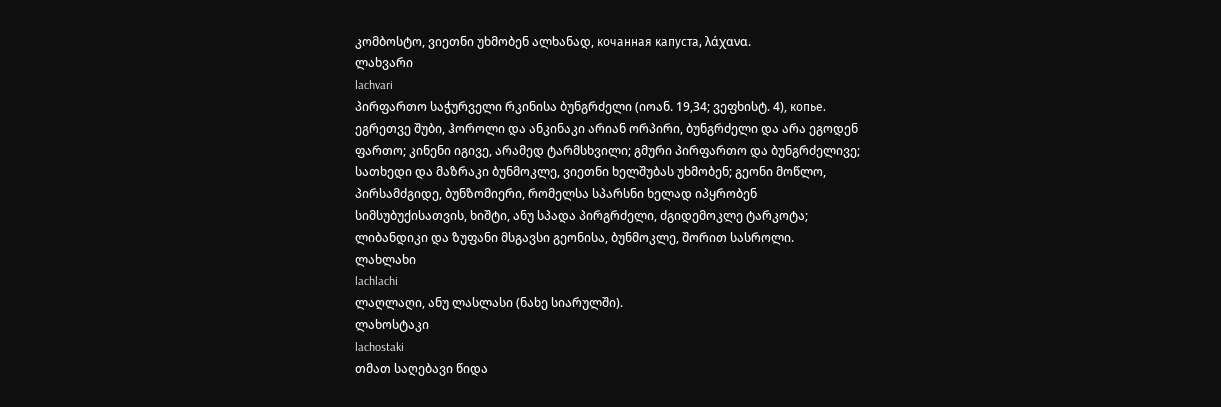კომბოსტო, ვიეთნი უხმობენ ალხანად, кочанная капуста, λάχανα.
ლახვარი
lachvari
პირფართო საჭურველი რკინისა ბუნგრძელი (იოან. 19,34; ვეფხისტ. 4), копье. ეგრეთვე შუბი, ჰოროლი და ანკინაკი არიან ორპირი, ბუნგრძელი და არა ეგოდენ ფართო; კინენი იგივე, არამედ ტარმსხვილი; გმური პირფართო და ბუნგრძელივე; სათხედი და მაზრაკი ბუნმოკლე, ვიეთნი ხელშუბას უხმობენ; გეონი მოწლო, პირსამძგიდე, ბუნზომიერი, რომელსა სპარსნი ხელად იპყრობენ სიმსუბუქისათვის, ხიშტი, ანუ სპადა პირგრძელი, ძგიდემოკლე ტარკოტა; ლიბანდიკი და ზუფანი მსგავსი გეონისა, ბუნმოკლე, შორით სასროლი.
ლახლახი
lachlachi
ლაღლაღი, ანუ ლასლასი (ნახე სიარულში).
ლახოსტაკი
lachostaki
თმათ საღებავი წიდა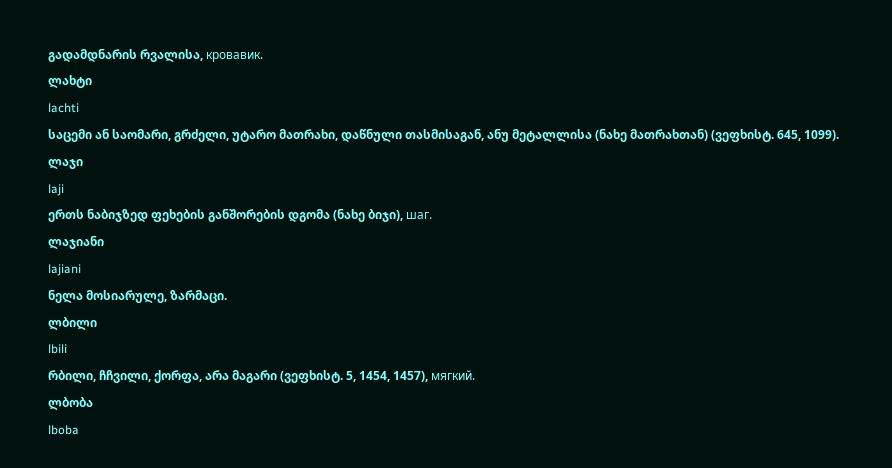გადამდნარის რვალისა, кровавик.
ლახტი
lachti
საცემი ან საომარი, გრძელი, უტარო მათრახი, დაწნული თასმისაგან, ანუ მეტალლისა (ნახე მათრახთან) (ვეფხისტ. 645, 1099).
ლაჯი
laji
ერთს ნაბიჯზედ ფეხების განშორების დგომა (ნახე ბიჯი), шаг.
ლაჯიანი
lajiani
ნელა მოსიარულე, ზარმაცი.
ლბილი
lbili
რბილი, ჩჩვილი, ქორფა, არა მაგარი (ვეფხისტ. 5, 1454, 1457), мягкий.
ლბობა
lboba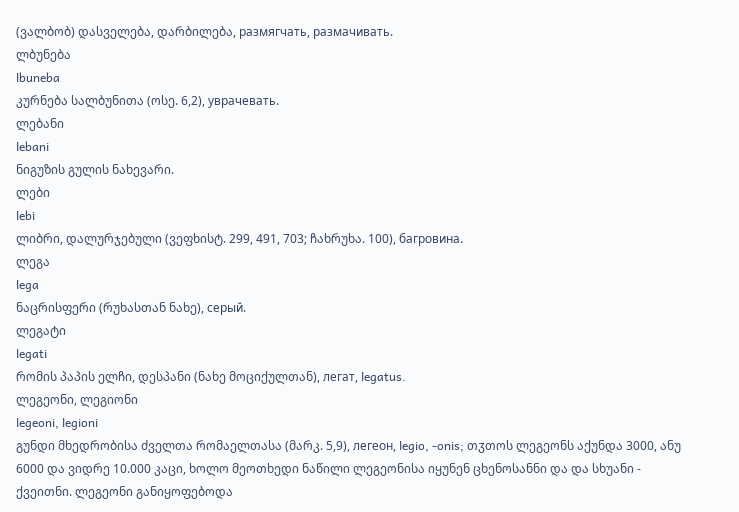(ვალბობ) დასველება, დარბილება, размягчать, размачивать.
ლბუნება
lbuneba
კურნება სალბუნითა (ოსე. 6,2), уврачевать.
ლებანი
lebani
ნიგუზის გულის ნახევარი.
ლები
lebi
ლიბრი, დალურჯებული (ვეფხისტ. 299, 491, 703; ჩახრუხა. 100), багровина.
ლეგა
lega
ნაცრისფერი (რუხასთან ნახე), серый.
ლეგატი
legati
რომის პაპის ელჩი, დესპანი (ნახე მოციქულთან), легат, legatus.
ლეგეონი, ლეგიონი
legeoni, legioni
გუნდი მხედრობისა ძველთა რომაელთასა (მარკ. 5,9), легеон, legio, -onis; თჳთოს ლეგეონს აქუნდა 3000, ანუ 6000 და ვიდრე 10.000 კაცი, ხოლო მეოთხედი ნაწილი ლეგეონისა იყუნენ ცხენოსანნი და და სხუანი - ქვეითნი. ლეგეონი განიყოფებოდა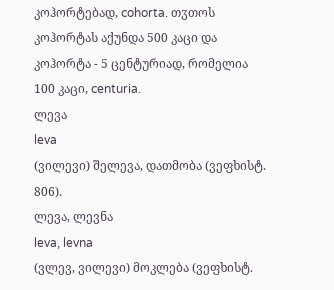კოჰორტებად, cohorta. თჳთოს კოჰორტას აქუნდა 500 კაცი და კოჰორტა - 5 ცენტურიად, რომელია 100 კაცი, centuria.
ლევა
leva
(ვილევი) შელევა, დათმობა (ვეფხისტ. 806).
ლევა, ლევნა
leva, levna
(ვლევ, ვილევი) მოკლება (ვეფხისტ.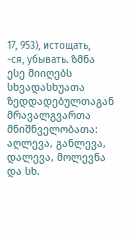17, 953), истощать, -ся, убывать. ზმნა ესე მიიღებს სხვადასხუათა ზედდადებულთაგან მრავალგვართა მნიშნველობათა: აღლევა, განლევა, დალევა, მოლევნა და სხ.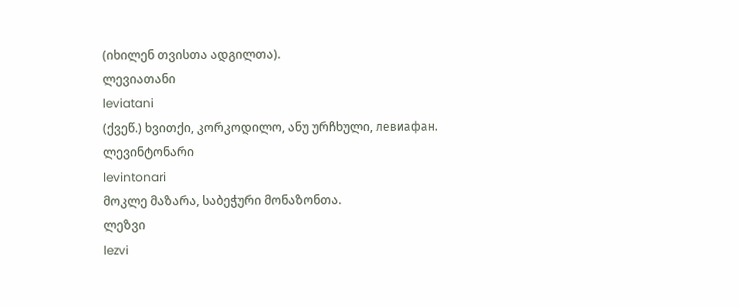(იხილენ თვისთა ადგილთა).
ლევიათანი
leviatani
(ქვეწ.) ხვითქი, კორკოდილო, ანუ ურჩხული, левиафан.
ლევინტონარი
levintonari
მოკლე მაზარა, საბეჭური მონაზონთა.
ლეზვი
lezvi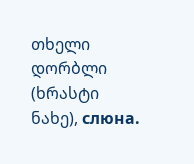თხელი დორბლი (ხრასტი ნახე), слюна.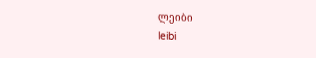ლეიბი
leibi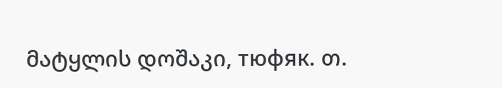მატყლის დოშაკი, тюфяк. თ.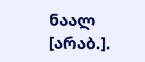ნაალ [არაბ.].